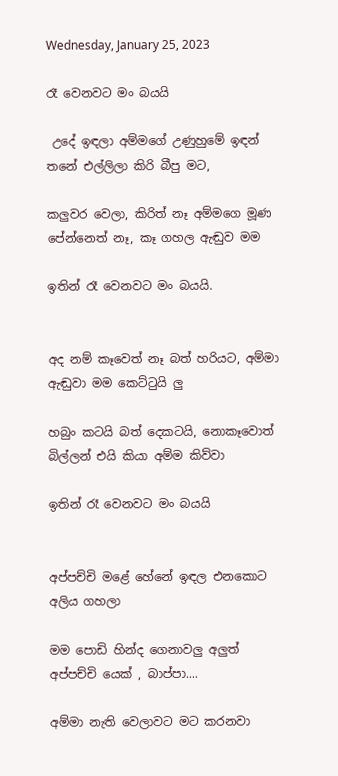Wednesday, January 25, 2023

රෑ වෙනවට මං බයයි

 උදේ ඉඳලා අම්මගේ උණුහුමේ ඉඳන් තනේ එල්ලිලා කිරි බීපු මට,

කලුවර වෙලා, කිරිත් නෑ අම්මගෙ මූණ පේන්නෙත් නෑ, කෑ ගහල ඇඬුව මම

ඉතින් රෑ වෙනවට මං බයයි.


අද නම් කෑවෙත් නෑ බත් හරියට, අම්මා ඇඬුවා මම කෙට්ටුයි ලු

හබුං කටයි බත් දෙකටයි, නොකෑවොත් බිල්ලන් එයි කියා අම්ම කිව්වා

ඉතින් රෑ වෙනවට මං බයයි


අප්පච්චි මළේ හේනේ ඉඳල එනකොට අලිය ගහලා

මම පොඩි හින්ද ගෙනාවලු අලුත් අප්පච්චි යෙක් , බාප්පා....

අම්මා නැති වෙලාවට මට කරනවා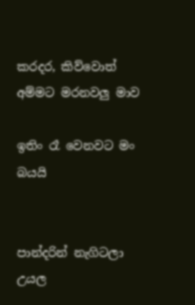කරදර, කිව්වොත් අම්මට මරනවලු මාව

ඉතිං රෑ වෙනවට මං බයයි


පාන්දරින් නැගිටලා උයල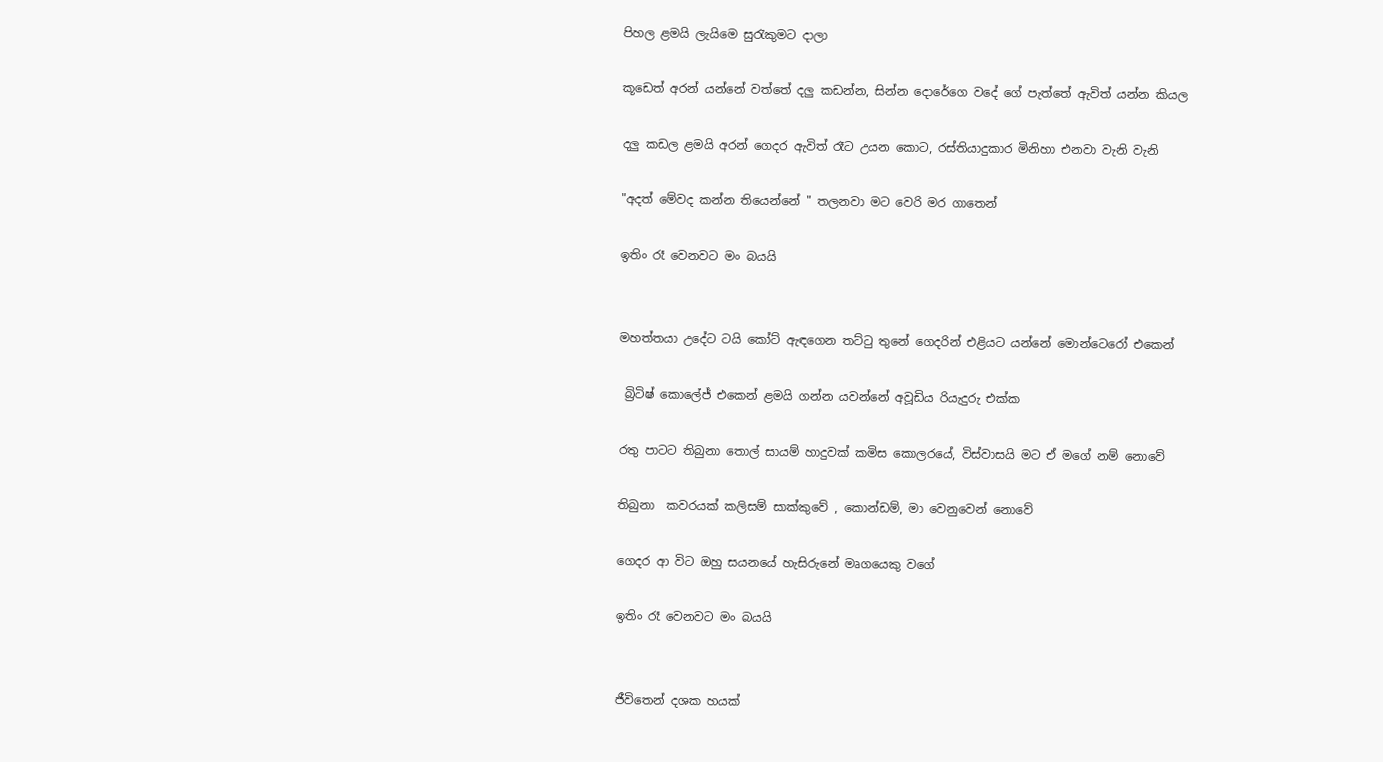පිහල ළමයි ලැයිමෙ සුරැකුමට දාලා

කූඩෙත් අරන් යන්නේ වත්තේ දලු කඩන්න, සින්න දොරේගෙ වදේ ගේ පැත්තේ ඇවිත් යන්න කියල

දලු කඩල ළමයි අරන් ගෙදර ඇවිත් රෑට උයන කොට, රස්තියාදුකාර මිනිහා එනවා වැනි වැනි

"අදත් මේවද කන්න තියෙන්නේ " තලනවා මට වෙරි මර ගාතෙන්

ඉතිං රෑ වෙනවට මං බයයි


මහත්තයා උදේට ටයි කෝට් ඇඳගෙන තට්ටු තුනේ ගෙදරින් එළියට යන්නේ මොන්ටෙරෝ එකෙන්

 බ්‍රිටිෂ් කොලේජ් එකෙන් ළමයි ගන්න යවන්නේ අවූඩිය රියැදුරු එක්ක

රතු පාටට තිබුනා තොල් සායම් හාදුවක් කමිස කොලරයේ, විස්වාසයි මට ඒ මගේ නම් නොවේ

තිබුනා  කවරයක් කලිසම් සාක්කුවේ , කොන්ඩම්, මා වෙනුවෙන් නොවේ

ගෙදර ආ විට ඔහු සයනයේ හැසිරුනේ මෘගයෙකු වගේ

ඉතිං රෑ වෙනවට මං බයයි


ජීවිතෙන් දශක හයක්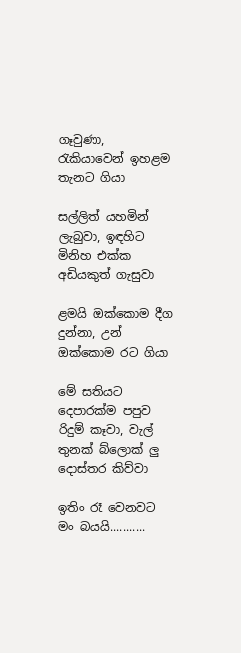ගෑවුණා, රැකියාවෙන් ඉහළම තැනට ගියා

සල්ලිත් යහමින් ලැබුවා, ඉඳහිට මිනිහ එක්ක  අඩියකුත් ගැසුවා

ළමයි ඔක්කොම දීග දුන්නා, උන් ඔක්කොම රට ගියා

මේ සතියට දෙපාරක්ම පපුව රිදුම් කෑවා, වැල් තුනක් බ්ලොක් ලු දොස්තර කිව්වා

ඉතිං රෑ වෙනවට මං බයයි...........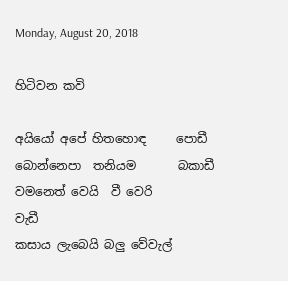Monday, August 20, 2018

හිටිවන කවි

අයියෝ අපේ හිතහොඳ     පොඩී
බොන්නෙපා  තනියම       බකාඩී
වමනෙත් වෙයි  වී වෙරි        වැඩී
කසාය ලැබෙයි බලු වේවැල්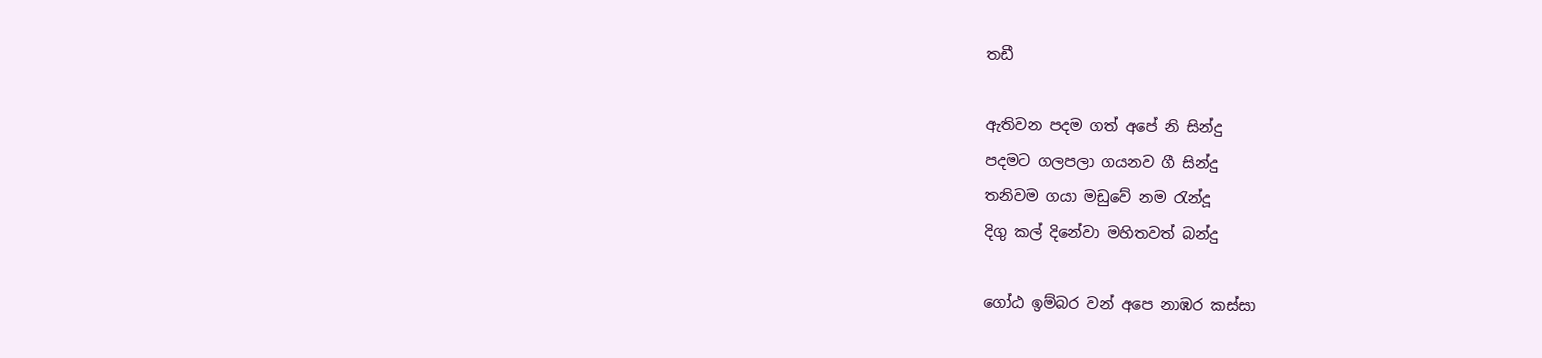තඩී

ඇතිවන පදම ගත් අපේ නි සින්දු
පදමට ගලපලා ගයනව ගී සින්දු
තනිවම ගයා මඩුවේ නම රැන්දූ
දිගු කල් දිනේවා මහිතවත් බන්දු

ගෝඨ ඉම්බර වන් අපෙ නාඹර කස්සා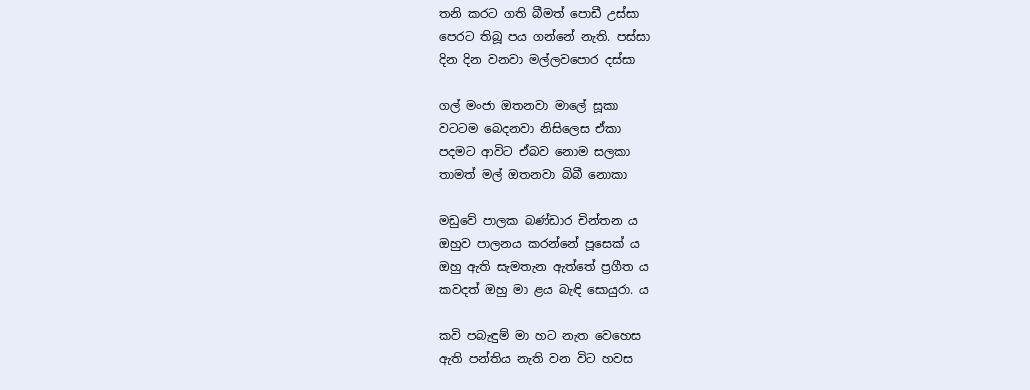තනි කරට ගති බීමත් පොඩී උස්සා
පෙරට තිබූ පය ගන්නේ නැති. පස්සා
දින දින වනවා මල්ලවපොර දස්සා

ගල් මංජා ඔතනවා මාලේ සූකා
වටටම බෙදනවා නිසිලෙස ඒකා
පදමට ආවිට ඒබව නොම සලකා
තාමත් මල් ඔතනවා බිබී නොකා

මඩුවේ පාලක බණ්ඩාර චින්තන ය
ඔහුව පාලනය කරන්නේ පූසෙක් ය
ඔහු ඇති සැමතැන ඇත්තේ ප්‍රගීත ය
කවදත් ඔහු මා ළය බැඳි සොයුරා. ය

කවි පබැඳුම් මා හට නැත වෙහෙස
ඇති පන්තිය නැති වන විට හවස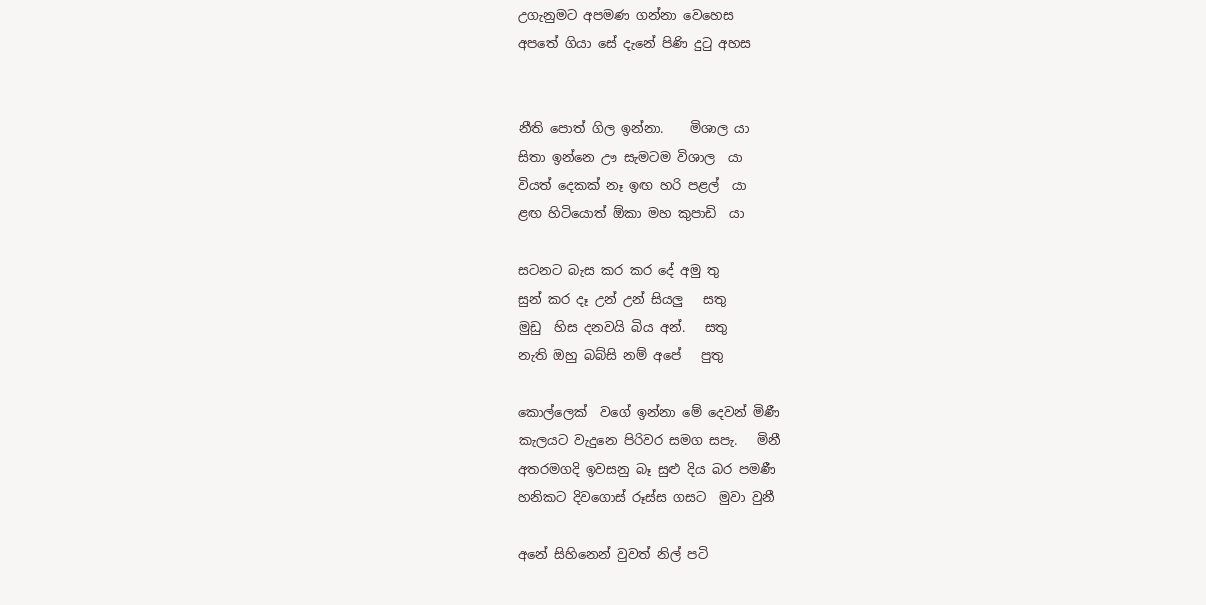උගැනුමට අපමණ ගන්නා වෙහෙස
අපතේ ගියා සේ දැනේ පිණි දුටු අහස


නීති පොත් ගිල ඉන්නා.    මිශාල යා
සිතා ඉන්නෙ ඌ සැමටම විශාල  යා
වියත් දෙකක් නෑ ඉඟ හරි පළල්  යා
ළඟ හිටියොත් ඕකා මහ කුපාඩි  යා

සටනට බැස කර කර දේ අමු තු
සුන් කර දෑ උන් උන් සියලු   සතු
මුඩු  හිස දනවයි බිය අන්.   සතු
නැති ඔහු බබ්සි නම් අපේ   පුතු

කොල්ලෙක්  වගේ ඉන්නා මේ දෙවන් මිණී
කැලයට වැදුනෙ පිරිවර සමග සපැ.   මිනී
අතරමගදි ඉවසනු බෑ සුළු දිය බර පමණී
හනිකට දිවගොස් රූස්ස ගසට  මුවා වුනී

අනේ සිහිනෙන් වුවත් නිල් පටි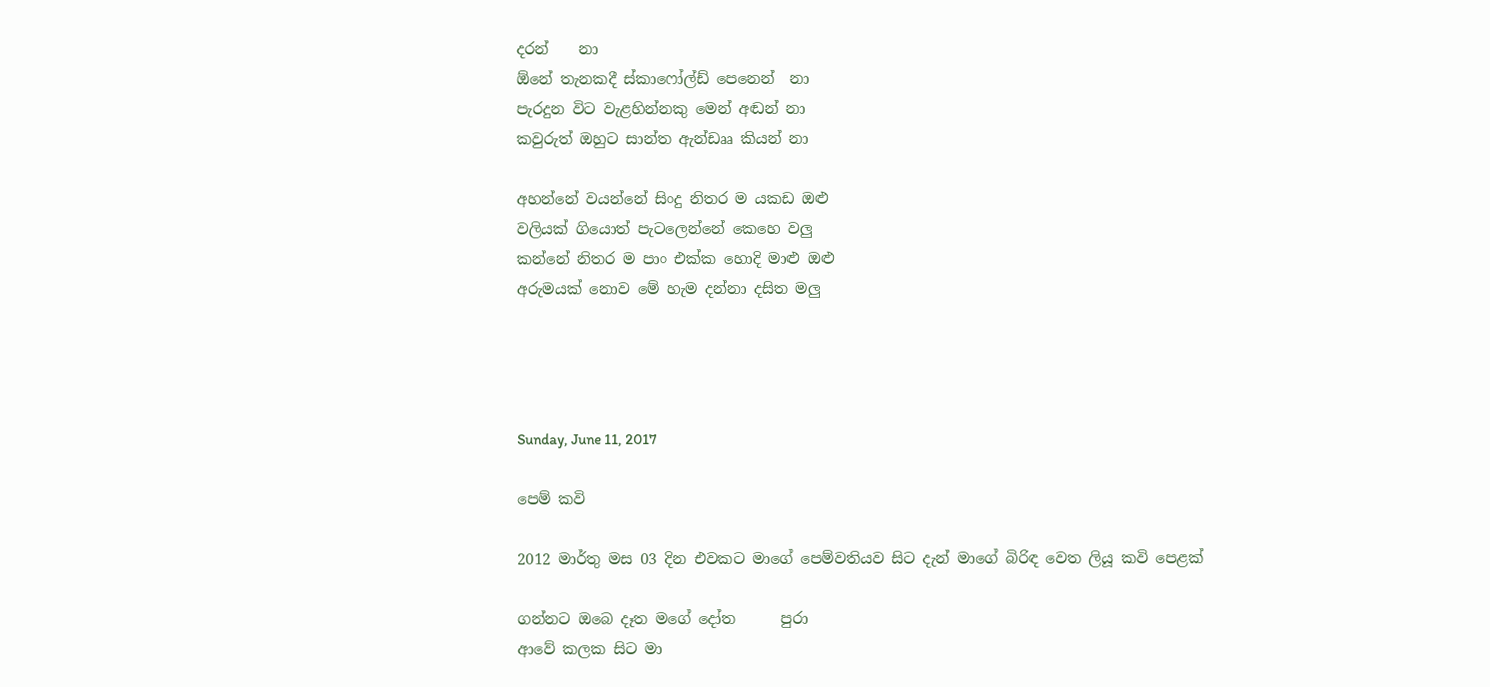දරන්    නා
ඕනේ තැනකදී ස්කාෆෝල්ඩ් පෙනෙන්  නා
පැරදුන විට වැළහින්නකු මෙන් අඬන් නා
කවුරුත් ඔහුට සාන්ත ඇන්ඩෲ කියන් නා

අහන්නේ වයන්නේ සිංදු නිතර ම යකඩ ඔළු
වලියක් ගියොත් පැටලෙන්නේ කෙහෙ වලු
කන්නේ නිතර ම පාං එක්ක හොදි මාළු ඔළු
අරුමයක් නොව මේ හැම දන්නා දසිත මලු




Sunday, June 11, 2017

පෙම් කවි

2012 මාර්තු මස 03 දින එවකට මාගේ පෙම්වතියව සිට දැන් මාගේ බිරිඳ වෙත ලියූ කවි පෙළක්

ගන්නට ඔබෙ දෑත මගේ දෝත      පුරා
ආවේ කලක සිට මා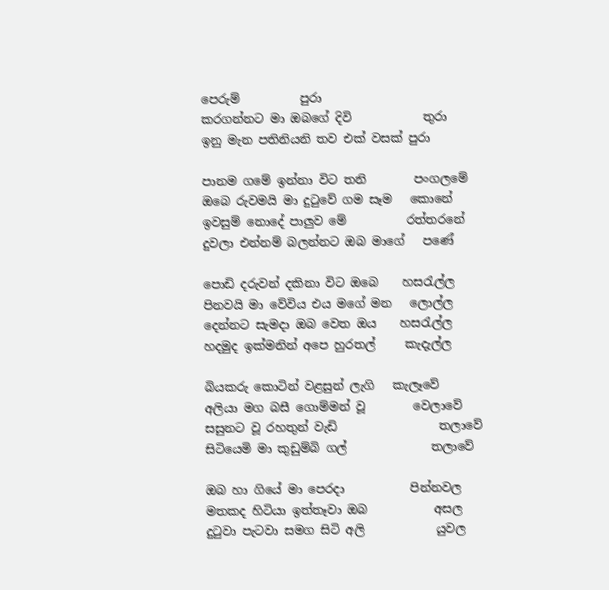පෙරුම්          පුරා
කරගන්නට මා ඔබගේ දිවි            තුරා
ඉනු මැන පතිනියනි තව එක් වසක් පුරා

පානම ගමේ ඉන්නා විට තනි        පංගලමේ
ඔබෙ රුවමයි මා දුටුවේ ගම සෑම   කොනේ
ඉවසුම් නොදේ පාලුව මේ          රත්තරනේ
දුවලා එන්නම් බලන්නට ඔබ මාගේ   පණේ

පොඩි දරුවන් දකිනා විට ඔබෙ    හසරැල්ල
පිනවයි මා වේවිය එය මගේ මන   ලොල්ල
දෙන්නට සැමදා ඔබ වෙත ඔය    හසරැල්ල
හදමුද ඉක්මනින් අපෙ හුරතල්     කැදැල්ල

බියකරු කොටින් වළසුන් ලැගි   කැලෑවේ
අලියා මග බසී ගොම්මන් වූ        වෙලාවේ
සසුනට වූ රහතුන් වැඩි                 තලාවේ
සිටියෙමි මා කුඩුම්බි ගල්              තලාවේ

ඔබ හා ගියේ මා පෙරදා           පින්නවල
මතකද හිටියා ඉත්තෑවා ඔබ           අසල
දුටුවා පැටවා සමග සිටි අලි            යුවල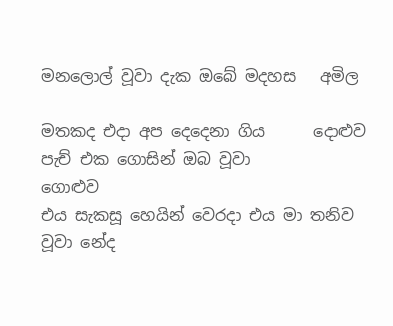මනලොල් වූවා දැක ඔබේ මදහස   අමිල

මතකද එදා අප දෙදෙනා ගිය      දොළුව
පැච් එක ගොසින් ඔබ වූවා         ගොළුව
එය සැකසූ හෙයින් වෙරදා එය මා තනිව
වූවා නේද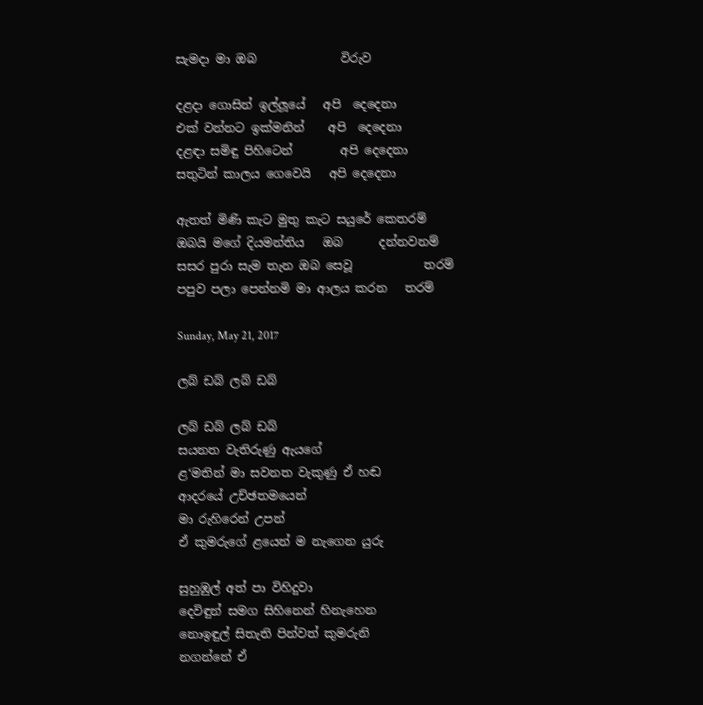සැමදා මා ඔබ              විරුව

දළදා ගොසින් ඉල්ලූයේ   අපි  දෙදෙනා
එක් වන්නට ඉක්මනින්    අපි  දෙදෙනා
දළඳා සමිඳු පිහිටෙන්        අපි දෙදෙනා
සතුටින් කාලය ගෙවෙයි   අපි දෙදෙනා

ඇතත් මිණි කැට මුතු කැට සයුරේ කෙතරම්
ඔබයි මගේ දියමන්තිය   ඔබ      දන්නවනම්
සසර පුරා සැම තැන ඔබ සෙවූ            තරම්
පපුව පලා පෙන්නමි මා ආලය කරන   තරම්

Sunday, May 21, 2017

ලබ් ඩබ් ලබ් ඩබ්

ලබ් ඩබ් ලබ් ඩබ්
සයනත වැතිරුණු ඇයගේ
ළ‘මතින් මා සවනත වැකුණු ඒ හඬ
ආදරයේ උච්ඡතමයෙන්
මා රුහිරෙන් උපන්
ඒ කුමරුගේ ළයෙන් ම නැගෙන යුරු

සුහුඹුල් අත් පා විහිදුවා
දෙවිඳුන් සමග සිහිනෙන් හිනැහෙන
නොඉඳුල් සිතැති පින්වත් කුමරුනි
නගන්නේ ඒ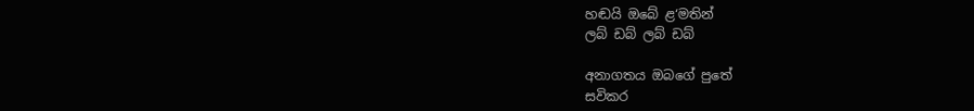හඬයි ඔබේ ළ‘මතින්
ලබ් ඩබ් ලබ් ඩබ්

අනාගතය ඔබගේ පුතේ
සවිකර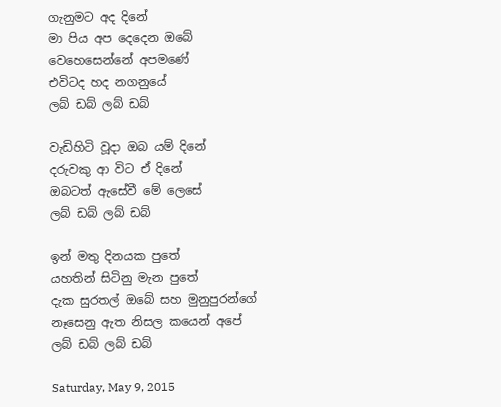ගැනුමට අද දිනේ
මා පිය අප දෙදෙන ඔබේ
වෙහෙසෙන්නේ අපම‍ණේ
එවිටද හද නගනුයේ
ලබ් ඩබ් ලබ් ඩබ්

වැඩිහිටි වූදා ඔබ යම් දිනේ
දරුවකු ආ විට ඒ දිනේ
ඔබටත් ඇසේවී මේ ලෙසේ
ලබ් ඩබ් ලබ් ඩබ්

ඉන් මතු දිනයක පුතේ
යහතින් සිටිනු මැන පුතේ
දැක සුරතල් ඔබේ සහ මුනුපුරන්ගේ
නෑසෙනු ඇත නිසල කයෙන් අපේ
ලබ් ඩබ් ලබ් ඩබ්

Saturday, May 9, 2015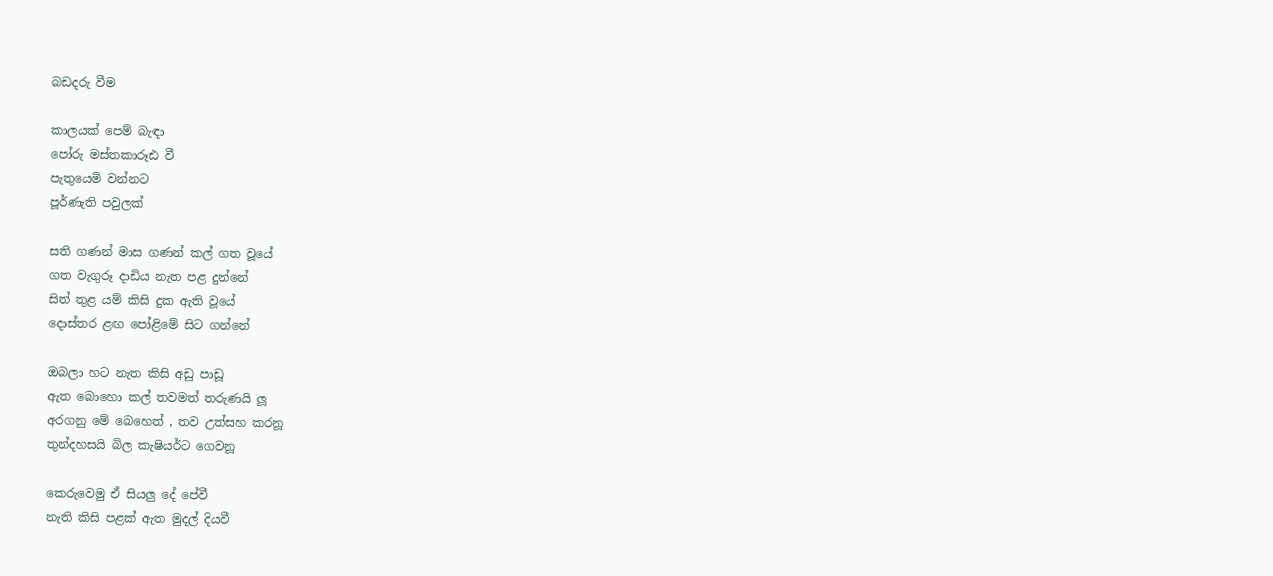බඩදරු වීම

කාලයක් පෙම් බැඳා
පෝරු මස්තකාරූඪ වී
පැතුයෙමි වන්නට
පූර්ණැති පවුලක්

සති ගණන් මාස ගණන් කල් ගත වූයේ
ගත වැගුරූ දාඩිය නැත පළ දුන්නේ
සිත් තුළ යම් කිසි දුක ඇති වූයේ
දොස්තර ළඟ පෝළිමේ සිට ගන්නේ

ඔබලා හට නැත කිසි අඩු පාඩූ
ඇත බොහො කල් තවමත් තරුණයි ලූ
අරගනු මේ බෙහෙත් , තව උත්සහ කරනූ
තුන්දහසයි බිල කැෂියර්ට ගෙවනූ

කෙරුවෙමු ඒ සියලු දේ පේවී
නැති කිසි පළක් ඇත මුදල් දියවී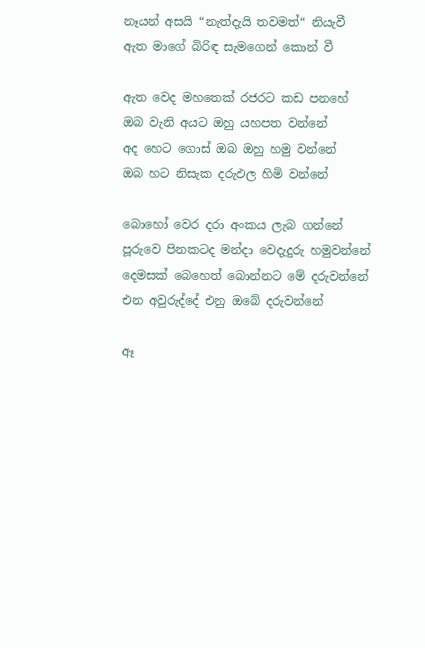නෑයන් අසයි “නැත්දැයි තවමත්“ නියැවී
ඇත මාගේ බිරිඳ සැමගෙන් කොන් වී

ඇත වෙද මහතෙක් රජරට කඩ පනහේ
ඔබ වැනි අයට ඔහු යහපත වන්නේ
අද හෙට ගොස් ඔබ ඔහු හමු වන්නේ
ඔබ හට නිසැක දරුඵල හිමි වන්නේ

බොහෝ වෙර දරා අංකය ලැබ ගන්නේ
පූරුවෙ පිනකටද මන්දා වෙදැදුරු හමුවන්නේ
දෙමසක් බෙහෙත් බොන්නට මේ දරුවන්නේ
එන අවුරුද්දේ එනු ඔබේ දරුවන්නේ

ඈ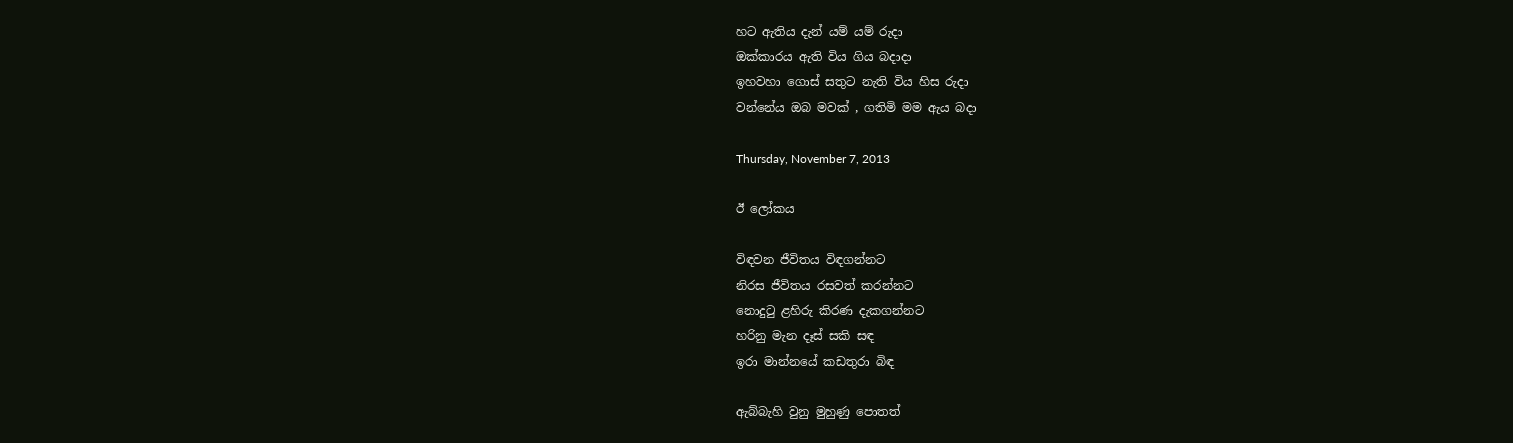හට ඇතිය දැන් යම් යම් රුදා
ඔක්කාරය ඇති විය ගිය බදාදා
ඉහවහා ගොස් සතුට නැති විය හිස රුදා
වන්නේය ඔබ මවක් , ගතිමි මම ඇය බදා

Thursday, November 7, 2013

ඊ ලෝකය

විඳවන ජීවිතය විඳගන්නට
නිරස ජීවිතය රසවත් කරන්නට
නොදුටු ළහිරු කිරණ දැකගන්නට
හරිනු මැන දෑස් සකි සඳ
ඉරා මාන්නයේ කඩතුරා බිඳ

ඇබ්බැහි වුනු මුහුණු පොතත්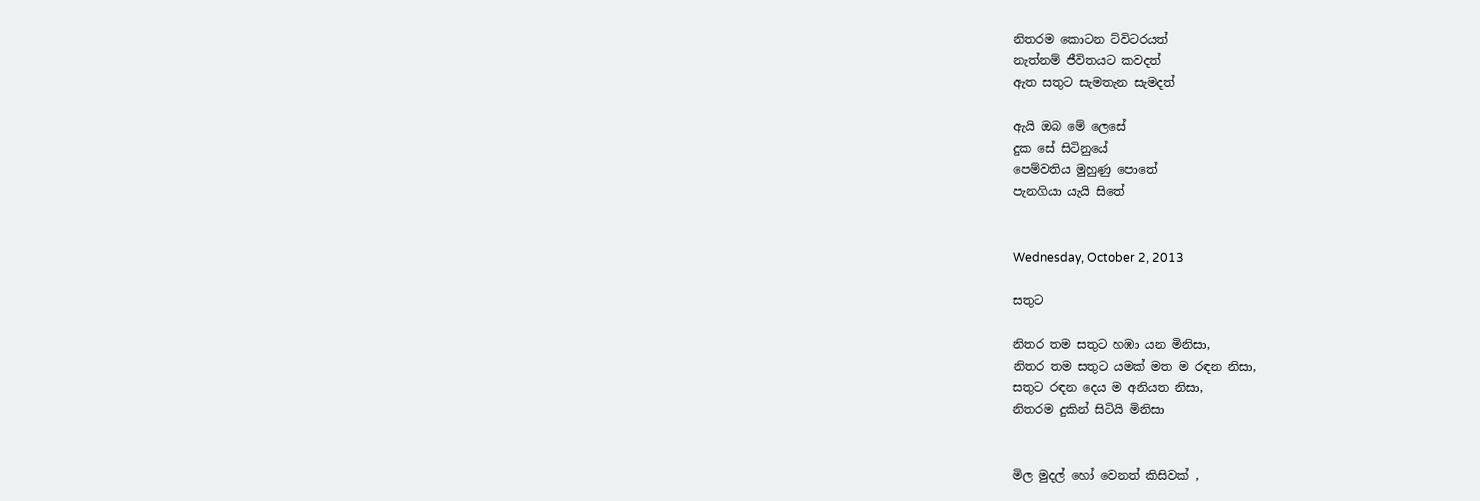නිතරම කොටන ට්විටරයත්
නැත්නම් ජීවිතයට කවදත්
ඇත සතුට සැමතැන සැමදත්

ඇයි ඔබ මේ ලෙසේ
දුක සේ සිටිනුයේ
පෙම්වතිය මුහුණු පොතේ
පැනගියා යැයි සිතේ


Wednesday, October 2, 2013

සතුට

නිතර තම සතුට හඹා යන මිනිසා,
නිතර තම සතුට යමක් මත ම රඳන නිසා,
සතුට රඳන දෙය ම අනියත නිසා,
නිතරම දුකින් සිටියි මිනිසා


මිල මුදල් හෝ වෙනත් කිසිවක් ,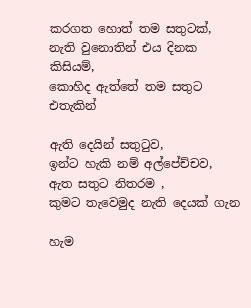කරගත හොත් තම සතුටක්,
නැති වුනොතින් එය දිනක කිසියම්,
කොහිද ඇත්තේ තම සතුට එතැකින්

ඇති දෙයින් සතුටුව,
ඉන්ට හැකි නම් අල්පේච්චව,
ඇත සතුට නිතරම ,
කුමට තැවෙමුද නැති දෙයක් ගැන

හැම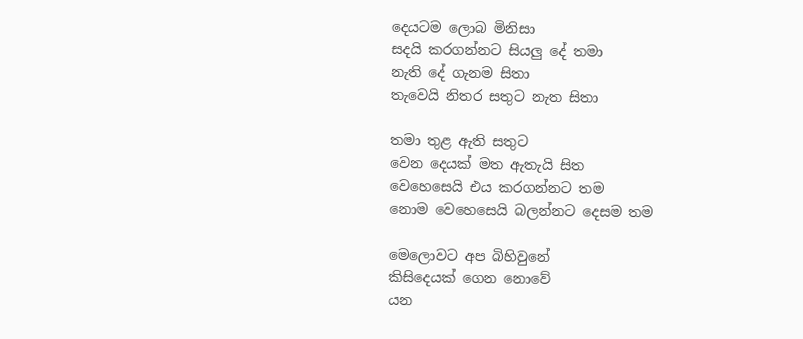දෙයටම ලොබ මිනිසා
සදයි කරගන්නට සියලු දේ තමා
නැති දේ ගැනම සිතා
තැවෙයි නිතර සතුට නැත සිතා

තමා තුළ ඇති සතුට
වෙන දෙයක් මත ඇතැයි සිත
වෙහෙසෙයි එය කරගන්නට තම
නොම වෙහෙසෙයි බලන්නට දෙසම තම

මෙලොවට අප බිහිවුනේ
කිසිදෙයක් ගෙන නොවේ
යන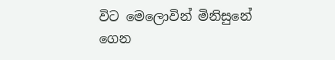විට මෙලොවින් මිනිසුනේ
ගෙන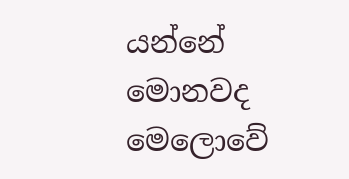යන්නේ මොනවද මෙලොවේ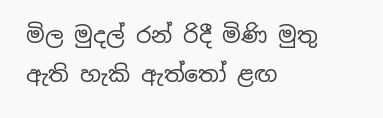මිල මුදල් රන් රිදී මිණි මුතු
ඇති හැකි ඇත්තෝ ළඟ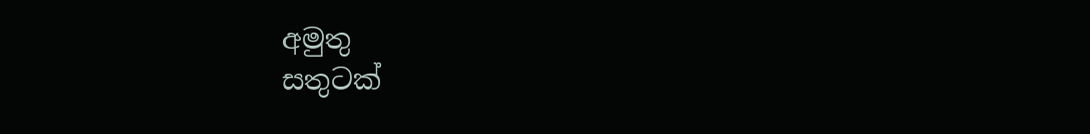අමුතු
සතුටක්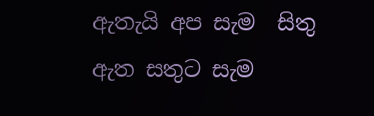ඇතැයි අප සැම  සිතු
ඇත සතුට සැම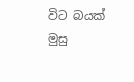විට බයක් මුසු